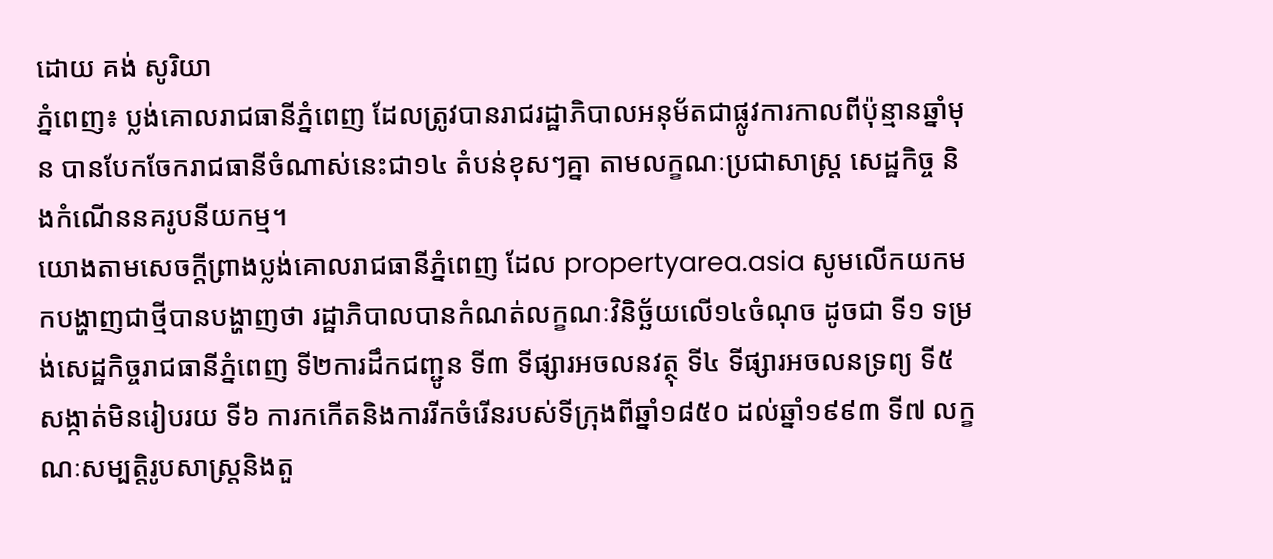ដោយ គង់ សូរិយា
ភ្នំពេញ៖ ប្លង់គោលរាជធានីភ្នំពេញ ដែលត្រូវបានរាជរដ្ឋាភិបាលអនុម័តជាផ្លូវការកាលពីប៉ុន្មានឆ្នាំមុន បានបែកចែករាជធានីចំណាស់នេះជា១៤ តំបន់ខុសៗគ្នា តាមលក្ខណៈប្រជាសាស្រ្ត សេដ្ឋកិច្ច និងកំណើននគរូបនីយកម្ម។
យោងតាមសេចក្តីព្រាងប្លង់គោលរាជធានីភ្នំពេញ ដែល propertyarea.asia សូមលើកយកមកបង្ហាញជាថ្មីបានបង្ហាញថា រដ្ឋាភិបាលបានកំណត់លក្ខណៈវិនិច្ឆ័យលើ១៤ចំណុច ដូចជា ទី១ ទម្រង់សេដ្ឋកិច្ចរាជធានីភ្នំពេញ ទី២ការដឹកជញ្ជូន ទី៣ ទីផ្សារអចលនវត្ថុ ទី៤ ទីផ្សារអចលនទ្រព្យ ទី៥ សង្កាត់មិនរៀបរយ ទី៦ ការកកើតនិងការរីកចំរើនរបស់ទីក្រុងពីឆ្នាំ១៨៥០ ដល់ឆ្នាំ១៩៩៣ ទី៧ លក្ខណៈសម្បត្តិរូបសាស្រ្តនិងតួ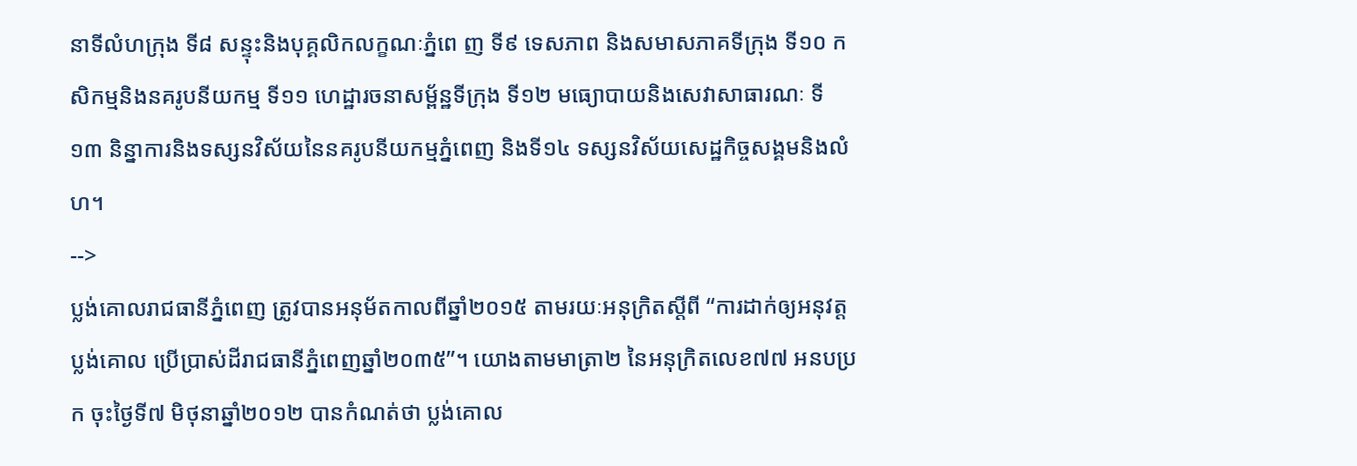នាទីលំហក្រុង ទី៨ សន្ទុះនិងបុគ្គលិកលក្ខណៈភ្នំពេ ញ ទី៩ ទេសភាព និងសមាសភាគទីក្រុង ទី១០ កសិកម្មនិងនគរូបនីយកម្ម ទី១១ ហេដ្ឋារចនាសម្ព័ន្ឋទីក្រុង ទី១២ មធ្យោបាយនិងសេវាសាធារណៈ ទី១៣ និន្នាការនិងទស្សនវិស័យនៃនគរូបនីយកម្មភ្នំពេញ និងទី១៤ ទស្សនវិស័យសេដ្ឋកិច្ចសង្គមនិងលំហ។
-->
ប្លង់គោលរាជធានីភ្នំពេញ ត្រូវបានអនុម័តកាលពីឆ្នាំ២០១៥ តាមរយៈអនុក្រិតស្តីពី “ការដាក់ឲ្យអនុវត្តប្លង់គោល ប្រើប្រាស់ដីរាជធានីភ្នំពេញឆ្នាំ២០៣៥”។ យោងតាមមាត្រា២ នៃអនុក្រិតលេខ៧៧ អនបប្រក ចុះថ្ងៃទី៧ មិថុនាឆ្នាំ២០១២ បានកំណត់ថា ប្លង់គោល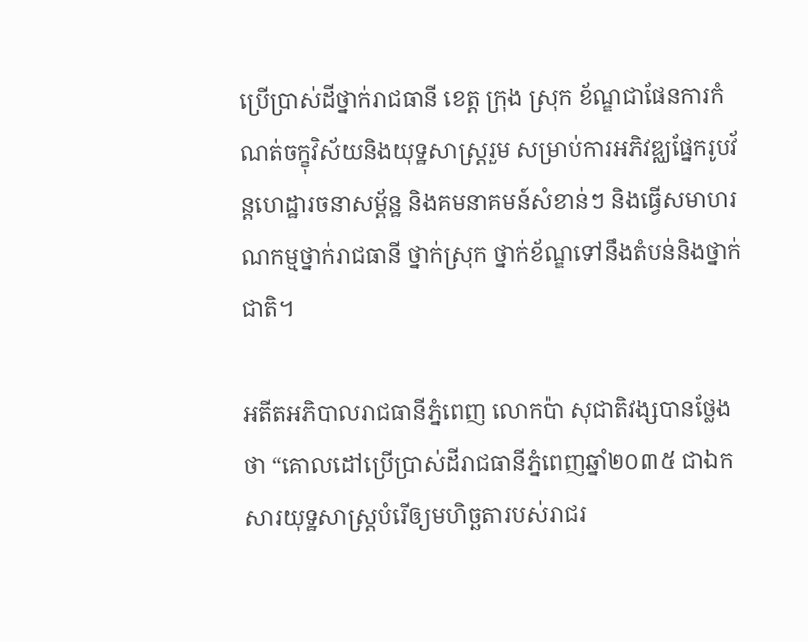ប្រើប្រាស់ដីថ្នាក់រាជធានី ខេត្ត ក្រុង ស្រុក ខ័ណ្ឌជាផែនការកំណត់ចក្ខុវិស័យនិងយុទ្ឋសាស្រ្តរួម សម្រាប់ការអភិវឌ្ឈផ្នែករូបវ័ន្តហេដ្ឋារចនាសម្ព័ន្ឋ និងគមនាគមន៍សំខាន់ៗ និងធ្វើសមាហរណកម្មថ្នាក់រាជធានី ថ្នាក់ស្រុក ថ្នាក់ខ័ណ្ឌទៅនឹងតំបន់និងថ្នាក់ជាតិ។

អតីតអភិបាលរាជធានីភ្នំពេញ លោកប៉ា សុជាតិវង្សបានថ្លែងថា “គោលដៅប្រើប្រាស់ដីរាជធានីភ្នំពេញឆ្នាំ២០៣៥ ជាឯកសារយុទ្ឋសាស្រ្តបំរើឲ្យមហិច្ឆតារបស់រាជរ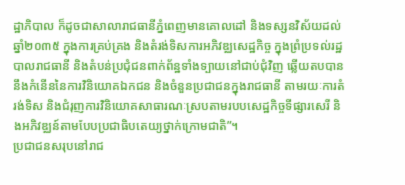ដ្ឋាភិបាល ក៏ដូចជាសាលារាជធានីភ្នំពេញមានគោលដៅ និងទស្សនវិស័យដល់ឆ្នាំ២០៣៥ ក្នុងការគ្រប់គ្រង និងតំរង់ទិសការអភិវឌ្ឈសេដ្ឋកិច្ច ក្នុងព្រំប្រទល់រដ្ឋបាលរាជធានី និងតំបន់ប្រជុំជនពាក់ព័ន្ឋទាំងទ្បាយនៅជាប់ជុំវិញ ឆ្លើយតបបាននឹងកំនើននៃការវិនិយោគឯកជន និងចំនួនប្រជាជនក្នុងរាជធានី តាមរយៈការតំរង់ទិស និងជំរុញការវិនិយោគសាធារណៈស្របតាមរបបសេដ្ឋកិច្ចទីផ្សារសេរី និងអភិវឌ្ឈន៍តាមបែបប្រជាធិបតេយ្យថ្នាក់ក្រោមជាតិ”។
ប្រជាជនសរុបនៅរាជ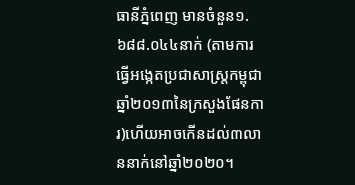ធានីភ្នំពេញ មានចំនួន១.៦៨៨.០៤៤នាក់ (តាមការធ្វើអង្កេតប្រជាសាស្រ្តកម្ពុជាឆ្នាំ២០១៣នៃក្រសួងផែនការ)ហើយអាចកើនដល់៣លាននាក់នៅឆ្នាំ២០២០។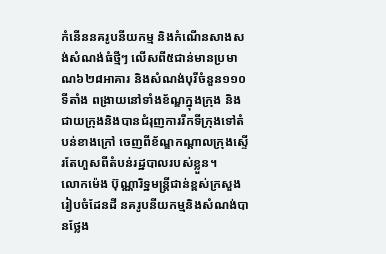កំនើននគរូបនីយកម្ម និងកំណើនសាងសង់សំណង់ធំថ្មីៗ លើសពី៥ជាន់មានប្រមាណ៦២៨អាគារ និងសំណង់បុរីចំនួន១១០ទីតាំង ពង្រាយនៅទាំងខ័ណ្ឌក្នុងក្រុង និងជាយក្រុងនិងបានជំរុញការរីកទីក្រុងទៅតំបន់ខាងក្រៅ ចេញពីខ័ណ្ឌកណ្តាលក្រុងស្ទើរតែហួសពីតំបន់រដ្ឋបាលរបស់ខ្លួន។
លោកម៉េង ប៊ុណ្ណារិទ្ឋមន្រ្តីជាន់ខ្ពស់ក្រសួងរៀបចំដែនដី នគរូបនីយកម្មនិងសំណង់បានថ្លែង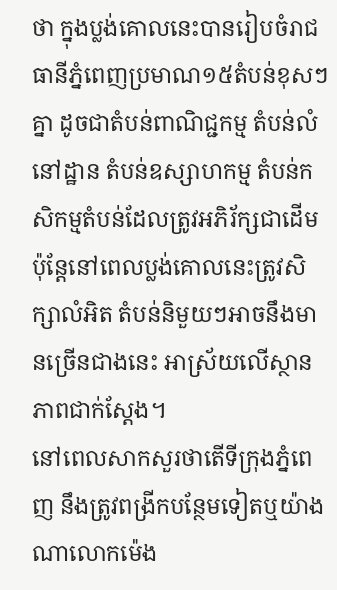ថា ក្នុងប្លង់គោលនេះបានរៀបចំរាជធានីភ្នំពេញប្រមាណ១៥តំបន់ខុសៗគ្នា ដូចជាតំបន់ពាណិជ្ជកម្ម តំបន់លំនៅដ្ឋាន តំបន់ឧស្សាហកម្ម តំបន់កសិកម្មតំបន់ដែលត្រូវអភិរ័ក្សជាដើម ប៉ុន្តែនៅពេលប្លង់គោលនេះត្រូវសិក្សាលំអិត តំបន់និមួយៗអាចនឹងមានច្រើនជាងនេះ អាស្រ័យលើស្ថានភាពជាក់ស្តែង។
នៅពេលសាកសួរថាតើទីក្រុងភ្នំពេញ នឹងត្រូវពង្រីកបន្ថែមទៀតឬយ៉ាងណាលោកម៉េង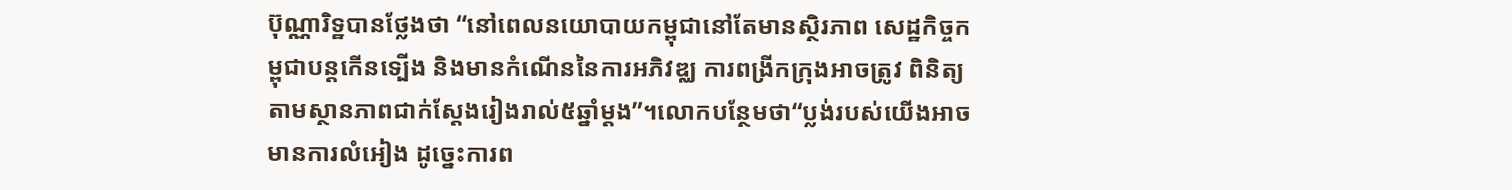ប៊ុណ្ណារិទ្ឋបានថ្លែងថា “នៅពេលនយោបាយកម្ពុជានៅតែមានស្ថិរភាព សេដ្ឋកិច្ចកម្ពុជាបន្តកើនទ្បើង និងមានកំណើននៃការអភិវឌ្ឈ ការពង្រីកក្រុងអាចត្រូវ ពិនិត្យតាមស្ថានភាពជាក់ស្តែងរៀងរាល់៥ឆ្នាំម្តង”។លោកបន្ថែមថា“ប្លង់របស់យើងអាចមានការលំអៀង ដូច្នេះការព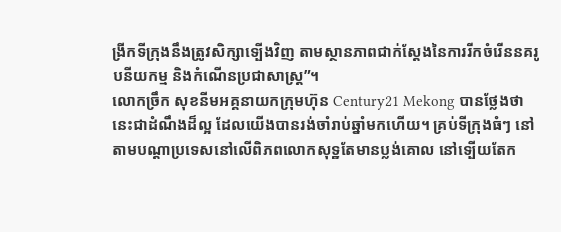ង្រីកទីក្រុងនឹងត្រូវសិក្សាទ្បើងវិញ តាមស្ថានភាពជាក់ស្តែងនៃការរីកចំរើននគរូបនីយកម្ម និងកំណើនប្រជាសាស្រ្ត”។
លោកច្រឹក សុខនីមអគ្គនាយកក្រុមហ៊ុន Century21 Mekong បានថ្លែងថា នេះជាដំណឹងដ៏ល្អ ដែលយើងបានរង់ចាំរាប់ឆ្នាំមកហើយ។ គ្រប់ទីក្រុងធំៗ នៅតាមបណ្តាប្រទេសនៅលើពិភពលោកសុទ្ឋតែមានប្លង់គោល នៅទ្បើយតែក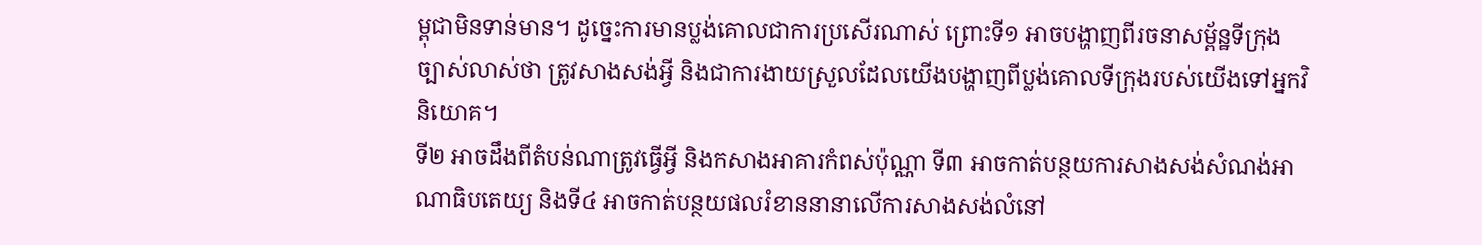ម្ពុជាមិនទាន់មាន។ ដូច្នេះការមានប្លង់គោលជាការប្រសើរណាស់ ព្រោះទី១ អាចបង្ហាញពីរចនាសម្ព័ន្ឋទីក្រុងច្បាស់លាស់ថា ត្រូវសាងសង់អ្វី និងជាការងាយស្រួលដែលយើងបង្ហាញពីប្លង់គោលទីក្រុងរបស់យើងទៅអ្នកវិនិយោគ។
ទី២ អាចដឹងពីតំបន់ណាត្រូវធ្វើអ្វី និងកសាងអាគារកំពស់ប៉ុណ្ណា ទី៣ អាចកាត់បន្ថយការសាងសង់សំណង់អាណាធិបតេយ្យ និងទី៤ អាចកាត់បន្ថយផលរំខាននានាលើការសាងសង់លំនៅ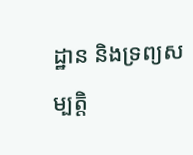ដ្ឋាន និងទ្រព្យសម្បត្តិ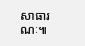សាធារណៈ៕